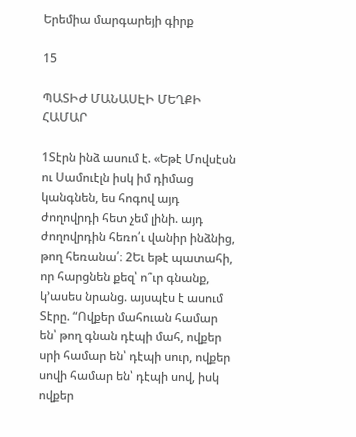Երեմիա մարգարեյի գիրք

15

ՊԱՏԻԺ ՄԱՆԱՍԷԻ ՄԵՂՔԻ ՀԱՄԱՐ

1Տէրն ինձ ասում է. «Եթէ Մովսէսն ու Սամուէլն իսկ իմ դիմաց կանգնեն, ես հոգով այդ ժողովրդի հետ չեմ լինի. այդ ժողովրդին հեռո՛ւ վանիր ինձնից, թող հեռանա՛։ 2Եւ եթէ պատահի, որ հարցնեն քեզ՝ ո՞ւր գնանք, կ’ասես նրանց. այսպէս է ասում Տէրը. “Ովքեր մահուան համար են՝ թող գնան դէպի մահ, ովքեր սրի համար են՝ դէպի սուր, ովքեր սովի համար են՝ դէպի սով, իսկ ովքեր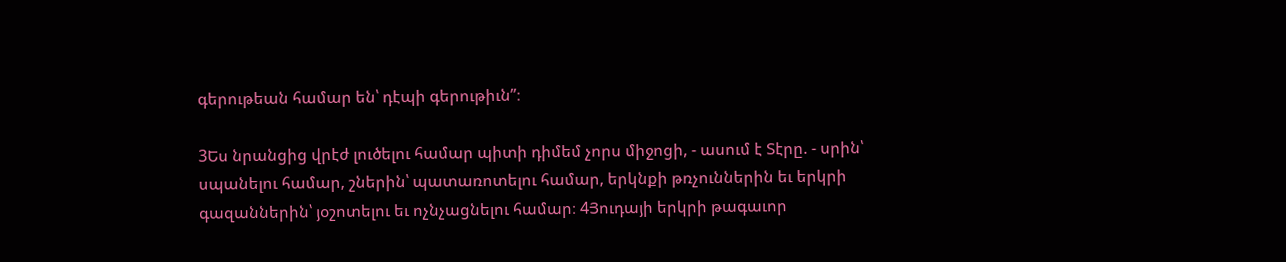գերութեան համար են՝ դէպի գերութիւն”։

3Ես նրանցից վրէժ լուծելու համար պիտի դիմեմ չորս միջոցի, - ասում է Տէրը. - սրին՝ սպանելու համար, շներին՝ պատառոտելու համար, երկնքի թռչուններին եւ երկրի գազաններին՝ յօշոտելու եւ ոչնչացնելու համար։ 4Յուդայի երկրի թագաւոր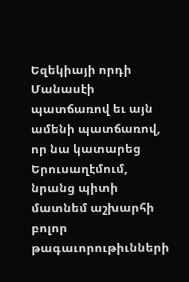Եզեկիայի որդի Մանասէի պատճառով եւ այն ամենի պատճառով, որ նա կատարեց Երուսաղէմում, նրանց պիտի մատնեմ աշխարհի բոլոր թագաւորութիւնների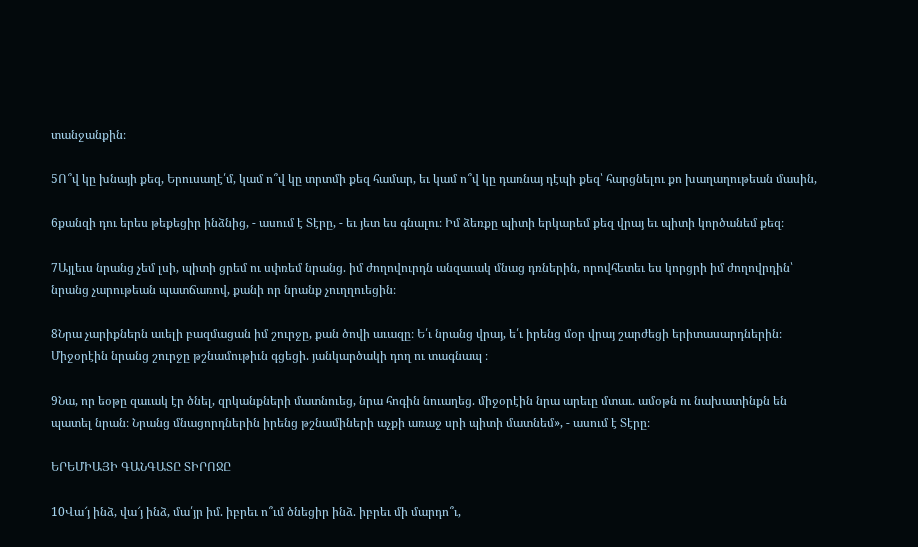տանջանքին։

5Ո՞վ կը խնայի քեզ, Երուսաղէ՛մ, կամ ո՞վ կը տրտմի քեզ համար, եւ կամ ո՞վ կը դառնայ դէպի քեզ՝ հարցնելու քո խաղաղութեան մասին,

6քանզի դու երես թեքեցիր ինձնից, - ասում է Տէրը, - եւ յետ ես գնալու։ Իմ ձեռքը պիտի երկարեմ քեզ վրայ եւ պիտի կործանեմ քեզ։

7Այլեւս նրանց չեմ լսի, պիտի ցրեմ ու սփռեմ նրանց. իմ ժողովուրդն անզաւակ մնաց դռներին, որովհետեւ ես կորցրի իմ ժողովրդին՝ նրանց չարութեան պատճառով, քանի որ նրանք չուղղուեցին։

8Նրա չարիքներն աւելի բազմացան իմ շուրջը, քան ծովի աւազը։ Ե՛ւ նրանց վրայ, ե՛ւ իրենց մօր վրայ շարժեցի երիտասարդներին։ Միջօրէին նրանց շուրջը թշնամութիւն գցեցի. յանկարծակի դող ու տագնապ ։

9Նա, որ եօթը զաւակ էր ծնել, զրկանքների մատնուեց, նրա հոգին նուաղեց. միջօրէին նրա արեւը մտաւ. ամօթն ու նախատինքն են պատել նրան։ Նրանց մնացորդներին իրենց թշնամիների աչքի առաջ սրի պիտի մատնեմ», - ասում է Տէրը։

ԵՐԵՄԻԱՅԻ ԳԱՆԳԱՏԸ ՏԻՐՈՋԸ

10Վա՜յ ինձ, վա՜յ ինձ, մա՛յր իմ. իբրեւ ո՞ւմ ծնեցիր ինձ. իբրեւ մի մարդո՞ւ,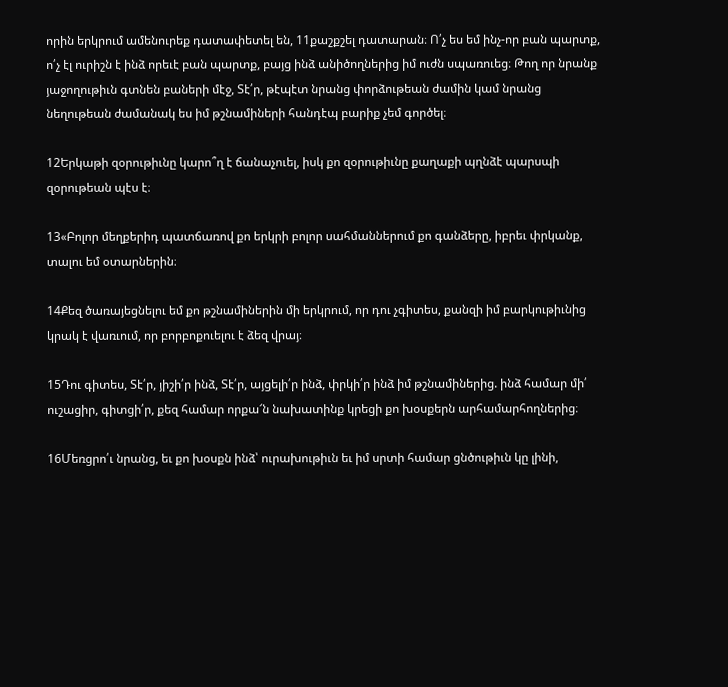որին երկրում ամենուրեք դատափետել են, 11քաշքշել դատարան։ Ո՛չ ես եմ ինչ-որ բան պարտք, ո՛չ էլ ուրիշն է ինձ որեւէ բան պարտք, բայց ինձ անիծողներից իմ ուժն սպառուեց։ Թող որ նրանք յաջողութիւն գտնեն բաների մէջ, Տէ՛ր, թէպէտ նրանց փորձութեան ժամին կամ նրանց նեղութեան ժամանակ ես իմ թշնամիների հանդէպ բարիք չեմ գործել։

12Երկաթի զօրութիւնը կարո՞ղ է ճանաչուել, իսկ քո զօրութիւնը քաղաքի պղնձէ պարսպի զօրութեան պէս է։

13«Բոլոր մեղքերիդ պատճառով քո երկրի բոլոր սահմաններում քո գանձերը, իբրեւ փրկանք, տալու եմ օտարներին։

14Քեզ ծառայեցնելու եմ քո թշնամիներին մի երկրում, որ դու չգիտես, քանզի իմ բարկութիւնից կրակ է վառւում, որ բորբոքուելու է ձեզ վրայ։

15Դու գիտես, Տէ՛ր, յիշի՛ր ինձ, Տէ՛ր, այցելի՛ր ինձ, փրկի՛ր ինձ իմ թշնամիներից. ինձ համար մի՛ ուշացիր, գիտցի՛ր, քեզ համար որքա՜ն նախատինք կրեցի քո խօսքերն արհամարհողներից։

16Մեռցրո՛ւ նրանց, եւ քո խօսքն ինձ՝ ուրախութիւն եւ իմ սրտի համար ցնծութիւն կը լինի,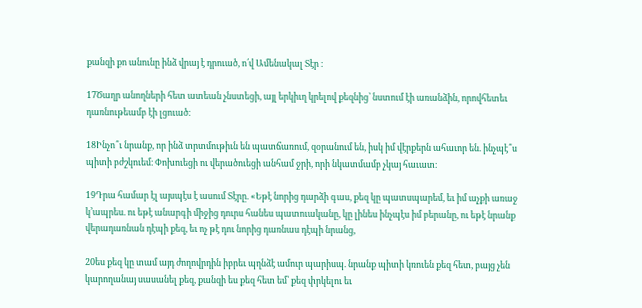քանզի քո անունը ինձ վրայ է դրուած, ո՛վ Ամենակալ Տէր ։

17Ծաղր անողների հետ ատեան չնստեցի, այլ երկիւղ կրելով քեզնից՝ նստում էի առանձին, որովհետեւ դառնութեամբ էի լցուած։

18Ինչո՞ւ նրանք, որ ինձ տրտմութիւն են պատճառում, զօրանում են, իսկ իմ վէրքերն ահաւոր են. ինչպէ՞ս պիտի բժշկուեմ։ Փոխուեցի ու վերածուեցի անհամ ջրի, որի նկատմամբ չկայ հաւատ։

19Դրա համար էլ այսպէս է ասում Տէրը. «Եթէ նորից դարձի գաս, քեզ կը պատսպարեմ, եւ իմ աչքի առաջ կ’ապրես. ու եթէ անարգի միջից դուրս հանես պատուականը, կը լինես ինչպէս իմ բերանը, ու եթէ նրանք վերադառնան դէպի քեզ, եւ ոչ թէ դու նորից դառնաս դէպի նրանց,

20ես քեզ կը տամ այդ ժողովրդին իբրեւ պղնձէ ամուր պարիսպ. նրանք պիտի կռուեն քեզ հետ, բայց չեն կարողանայ սասանել քեզ, քանզի ես քեզ հետ եմ՝ քեզ փրկելու եւ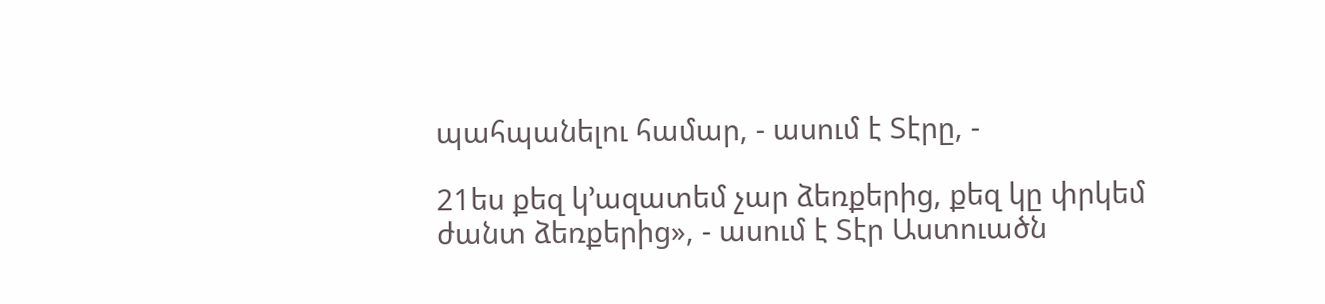պահպանելու համար, - ասում է Տէրը, -

21ես քեզ կ’ազատեմ չար ձեռքերից, քեզ կը փրկեմ ժանտ ձեռքերից», - ասում է Տէր Աստուածն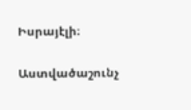Իսրայէլի։

Աստվածաշունչ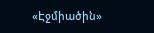«Էջմիածին»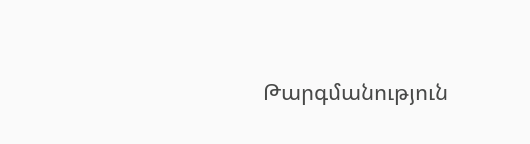Թարգմանություն